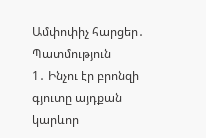Ամփոփիչ հարցեր․ Պատմություն
1․ Ինչու էր բրոնզի գյուտը այդքան կարևոր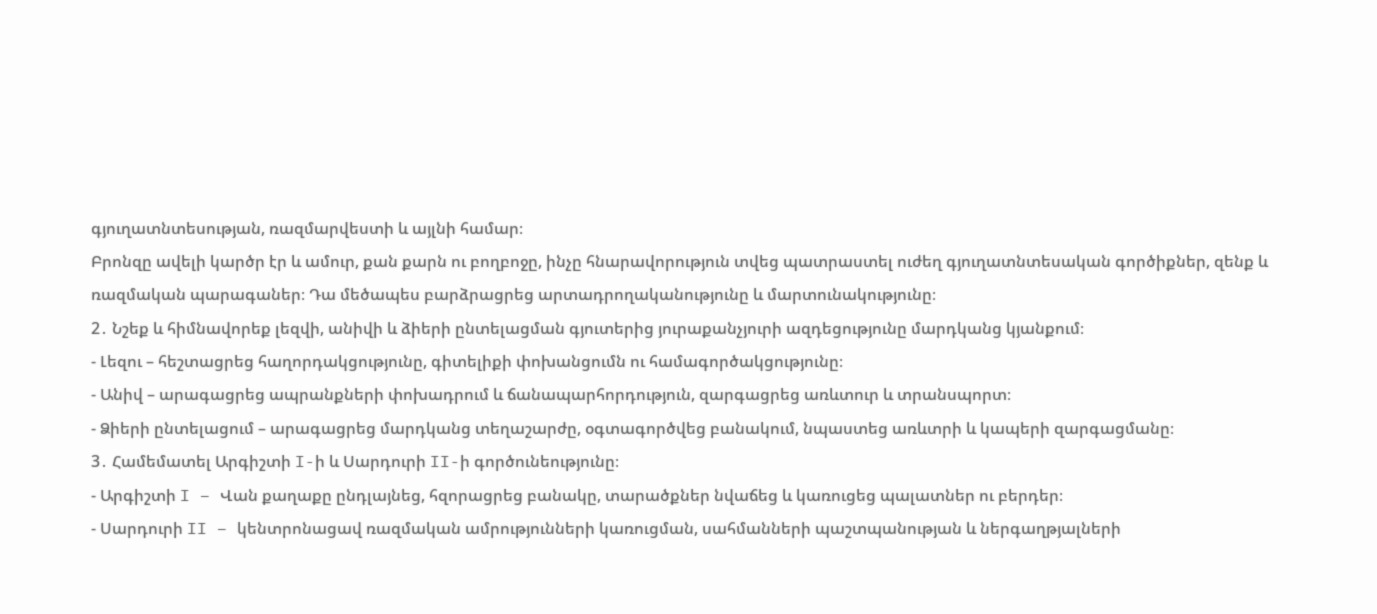գյուղատնտեսության, ռազմարվեստի և այլնի համար։
Բրոնզը ավելի կարծր էր և ամուր, քան քարն ու բողբոջը, ինչը հնարավորություն տվեց պատրաստել ուժեղ գյուղատնտեսական գործիքներ, զենք և ռազմական պարագաներ։ Դա մեծապես բարձրացրեց արտադրողականությունը և մարտունակությունը։
2․ Նշեք և հիմնավորեք լեզվի, անիվի և ձիերի ընտելացման գյուտերից յուրաքանչյուրի ազդեցությունը մարդկանց կյանքում։
- Լեզու – հեշտացրեց հաղորդակցությունը, գիտելիքի փոխանցումն ու համագործակցությունը։
- Անիվ – արագացրեց ապրանքների փոխադրում և ճանապարհորդություն, զարգացրեց առևտուր և տրանսպորտ։
- Ձիերի ընտելացում – արագացրեց մարդկանց տեղաշարժը, օգտագործվեց բանակում, նպաստեց առևտրի և կապերի զարգացմանը։
3․ Համեմատել Արգիշտի I-ի և Սարդուրի II-ի գործունեությունը։
- Արգիշտի I – Վան քաղաքը ընդլայնեց, հզորացրեց բանակը, տարածքներ նվաճեց և կառուցեց պալատներ ու բերդեր։
- Սարդուրի II – կենտրոնացավ ռազմական ամրությունների կառուցման, սահմանների պաշտպանության և ներգաղթյալների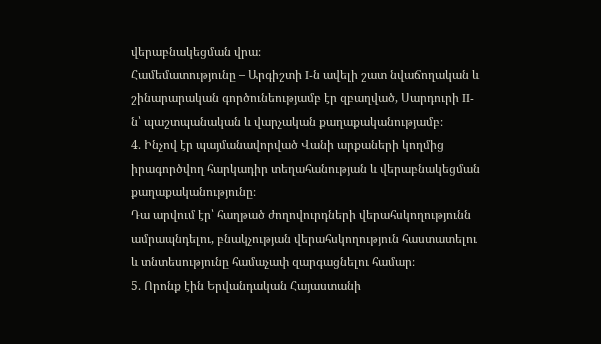վերաբնակեցման վրա։
Համեմատությունը – Արգիշտի I-ն ավելի շատ նվաճողական և շինարարական գործունեությամբ էր զբաղված, Սարդուրի II-ն՝ պաշտպանական և վարչական քաղաքականությամբ։
4․ Ինչով էր պայմանավորված Վանի արքաների կողմից իրագործվող հարկադիր տեղահանության և վերաբնակեցման քաղաքականությունը։
Դա արվում էր՝ հաղթած ժողովուրդների վերահսկողությունն ամրապնդելու, բնակչության վերահսկողություն հաստատելու և տնտեսությունը համաչափ զարգացնելու համար։
5․ Որոնք էին Երվանդական Հայաստանի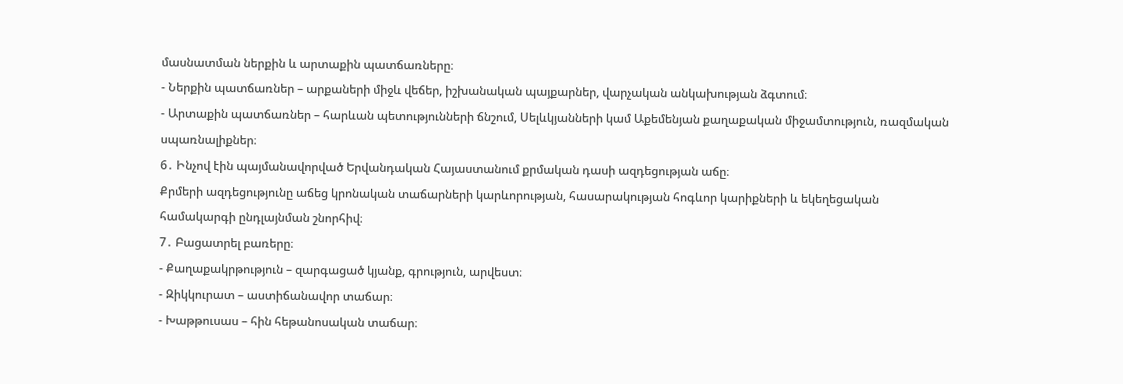մասնատման ներքին և արտաքին պատճառները։
- Ներքին պատճառներ – արքաների միջև վեճեր, իշխանական պայքարներ, վարչական անկախության ձգտում։
- Արտաքին պատճառներ – հարևան պետությունների ճնշում, Սելևկյանների կամ Աքեմենյան քաղաքական միջամտություն, ռազմական սպառնալիքներ։
6․ Ինչով էին պայմանավորված Երվանդական Հայաստանում քրմական դասի ազդեցության աճը։
Քրմերի ազդեցությունը աճեց կրոնական տաճարների կարևորության, հասարակության հոգևոր կարիքների և եկեղեցական համակարգի ընդլայնման շնորհիվ։
7․ Բացատրել բառերը։
- Քաղաքակրթություն – զարգացած կյանք, գրություն, արվեստ։
- Զիկկուրատ – աստիճանավոր տաճար։
- Խաթթուսաս – հին հեթանոսական տաճար։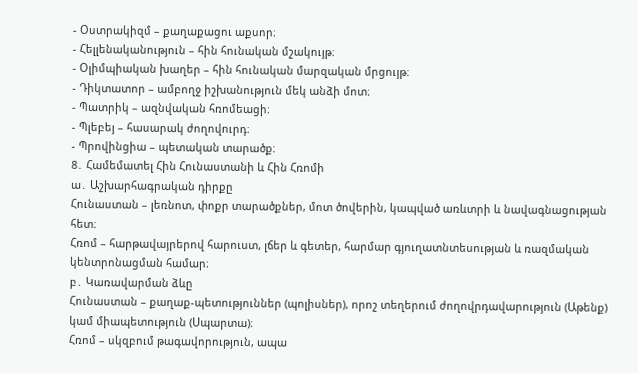- Օստրակիզմ – քաղաքացու աքսոր։
- Հելլենականություն – հին հունական մշակույթ։
- Օլիմպիական խաղեր – հին հունական մարզական մրցույթ։
- Դիկտատոր – ամբողջ իշխանություն մեկ անձի մոտ։
- Պատրիկ – ազնվական հռոմեացի։
- Պլեբեյ – հասարակ ժողովուրդ։
- Պրովինցիա – պետական տարածք։
8․ Համեմատել Հին Հունաստանի և Հին Հռոմի
ա․ Աշխարհագրական դիրքը
Հունաստան – լեռնոտ, փոքր տարածքներ, մոտ ծովերին, կապված առևտրի և նավագնացության հետ։
Հռոմ – հարթավայրերով հարուստ, լճեր և գետեր, հարմար գյուղատնտեսության և ռազմական կենտրոնացման համար։
բ․ Կառավարման ձևը
Հունաստան – քաղաք-պետություններ (պոլիսներ), որոշ տեղերում ժողովրդավարություն (Աթենք) կամ միապետություն (Սպարտա)։
Հռոմ – սկզբում թագավորություն, ապա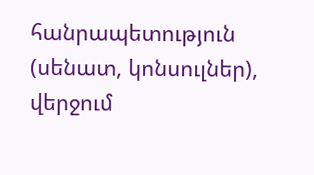հանրապետություն (սենատ, կոնսուլներ), վերջում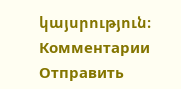կայսրություն։
Комментарии
Отправить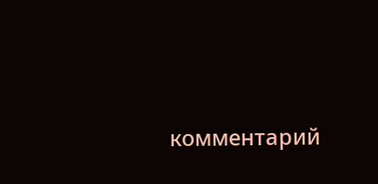комментарий